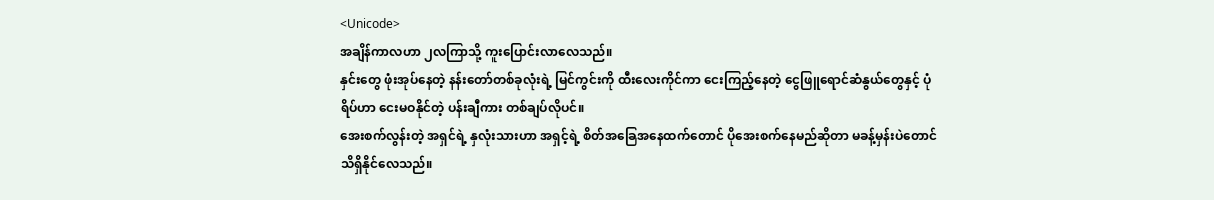<Unicode>
အချိန်ကာလဟာ ၂လကြာသို့ ကူးပြောင်းလာလေသည်။
နှင်းတွေ ဖုံးအုပ်နေတဲ့ နန်းတော်တစ်ခုလုံးရဲ့ မြင်ကွင်းကို ထီးလေးကိုင်ကာ ငေးကြည့်နေတဲ့ ငွေဖြူရောင်ဆံနွယ်တွေနှင့် ပုံရိပ်ဟာ ငေးမဝနိုင်တဲ့ ပန်းချီကား တစ်ချပ်လိုပင်။
အေးစက်လွန်းတဲ့ အရှင်ရဲ့ နှလုံးသားဟာ အရှင့်ရဲ့ စိတ်အခြေအနေထက်တောင် ပိုအေးစက်နေမည်ဆိုတာ မခန့်မှန်းပဲတောင် သိရှိနိုင်လေသည်။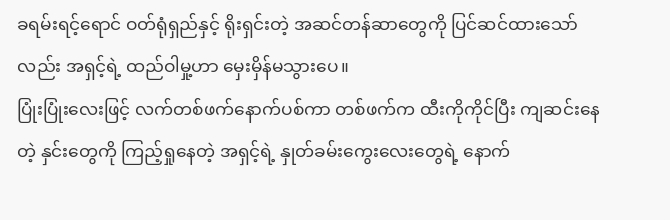ခရမ်းရင့်ရောင် ဝတ်ရုံရှည်နှင့် ရိုးရှင်းတဲ့ အဆင်တန်ဆာတွေကို ပြင်ဆင်ထားသော်လည်း အရှင့်ရဲ့ ထည်ဝါမှု့ဟာ မှေးမှိန်မသွားပေ။
ပြုံးပြုံးလေးဖြင့် လက်တစ်ဖက်နောက်ပစ်ကာ တစ်ဖက်က ထီးကိုကိုင်ပြီး ကျဆင်းနေတဲ့ နှင်းတွေကို ကြည့်ရှုနေတဲ့ အရှင့်ရဲ့ နှုတ်ခမ်းကွေးလေးတွေရဲ့ နောက်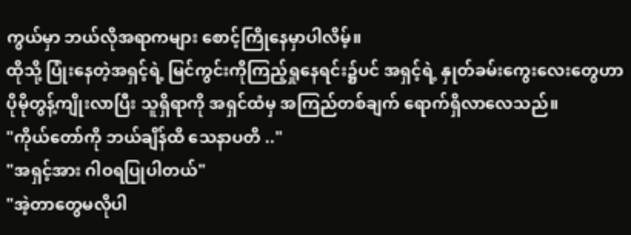ကွယ်မှာ ဘယ်လိုအရာကများ စောင့်ကြိုနေမှာပါလိမ့်။
ထိုသို့ ပြုံးနေတဲ့အရှင့်ရဲ့ မြင်ကွင်းကိုကြည့်ရှုနေရင်း၌ပင် အရှင့်ရဲ့ နှုတ်ခမ်းကွေးလေးတွေဟာ ပိုမိုတွန့်ကျိုးလာပြီး သူရှိရာကို အရှင်ထံမှ အကြည်တစ်ချက် ရောက်ရှိလာလေသည်။
"ကိုယ်တော်ကို ဘယ်ချိန်ထိ သေနာပတိ .."
"အရှင့်အား ဂါဝရပြုပါတယ်"
"အဲ့တာတွေမလိုပါ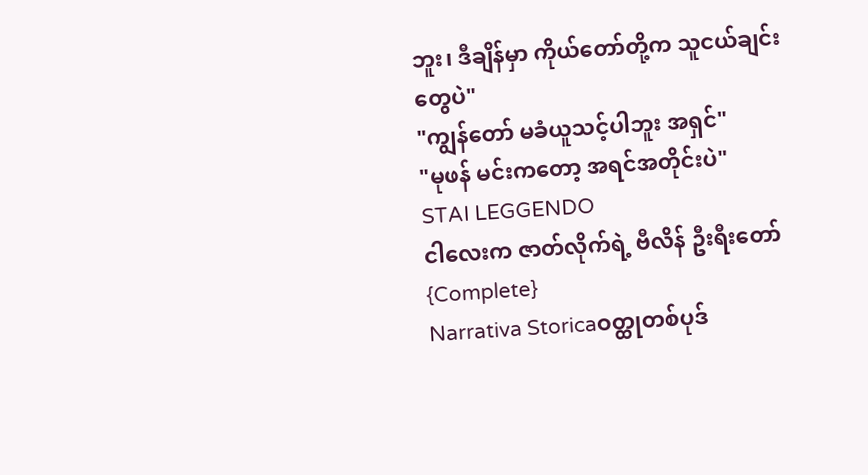ဘူး၊ ဒီချိန်မှာ ကိုယ်တော်တို့က သူငယ်ချင်းတွေပဲ"
"ကျွန်တော် မခံယူသင့်ပါဘူး အရှင်"
"မုဖန် မင်းကတော့ အရင်အတိုင်းပဲ"
STAI LEGGENDO
ငါလေးက ဇာတ်လိုက်ရဲ့ ဗီလိန် ဦးရီးတော် {Complete}
Narrativa Storicaဝတ္ထုတစ်ပုဒ်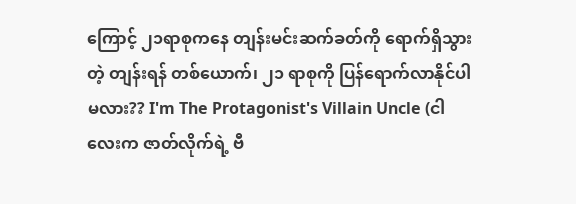ကြောင့် ၂၁ရာစုကနေ တျန်းမင်းဆက်ခတ်ကို ရောက်ရှိသွားတဲ့ တျန်းရန် တစ်ယောက်၊ ၂၁ ရာစုကို ပြန်ရောက်လာနိုင်ပါမလား?? I'm The Protagonist's Villain Uncle (ငါလေးက ဇာတ်လိုက်ရဲ့ ဗီ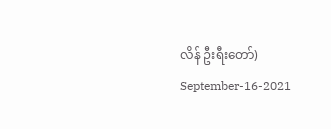လိန် ဦးရီးတော်) September-16-2021